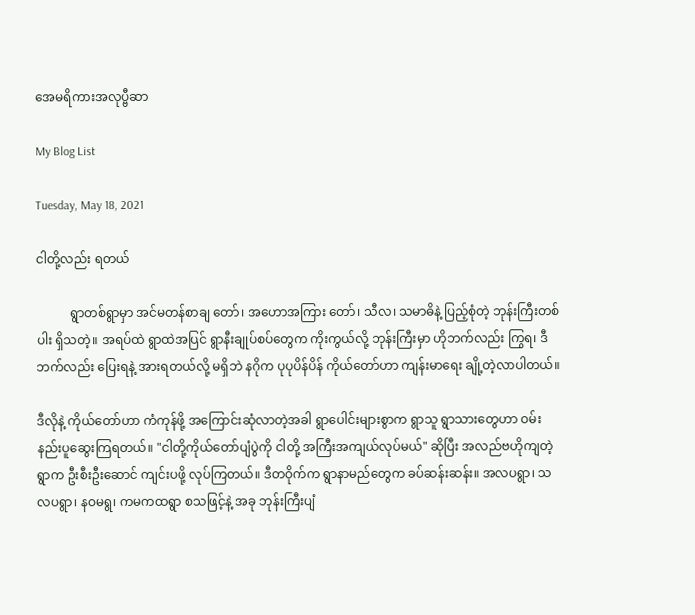အေမရိကားအလုပ္ဗီဆာ

My Blog List

Tuesday, May 18, 2021

ငါတို့လည်း ရတယ်

           ရွာတစ်ရွာမှာ အင်မတန်စာချ တော်၊ အဟောအကြား တော်၊ သီလ၊ သမာဓိနဲ့ ပြည့်စုံတဲ့ ဘုန်းကြီးတစ်ပါး ရှိသတဲ့။ အရပ်ထဲ ရွာထဲအပြင် ရွာနီးချုပ်စပ်တွေက ကိုးကွယ်လို့ ဘုန်းကြီးမှာ ဟိုဘက်လည်း ကြွရ၊ ဒီဘက်လည်း ပြေးရနဲ့ အားရတယ်လို့ မရှိဘဲ နဂိုက ပုပုပိန်ပိန် ကိုယ်တော်ဟာ ကျန်းမာရေး ချို့တဲ့လာပါတယ်။

ဒီလိုနဲ့ ကိုယ်တော်ဟာ ကံကုန်ဖို့ အကြောင်းဆုံလာတဲ့အခါ ရွာပေါင်းများစွာက ရွာသူ ရွာသားတွေဟာ ဝမ်းနည်းပူဆွေးကြရတယ်။ "ငါတို့ကိုယ်တော်ပျံပွဲကို ငါတို့ အကြီးအကျယ်လုပ်မယ်" ဆိုပြီး အလည်ဗဟိုကျတဲ့ရွာက ဦးစီးဦးဆောင် ကျင်းပဖို့ လုပ်ကြတယ်။ ဒီတဝိုက်က ရွာနာမည်တွေက ခပ်ဆန်းဆန်း။ အလပရွာ၊ သလပရွာ၊ နဝမရွ၊ ကမကထရွာ စသဖြင့်နဲ့ အခု ဘုန်းကြီးပျံ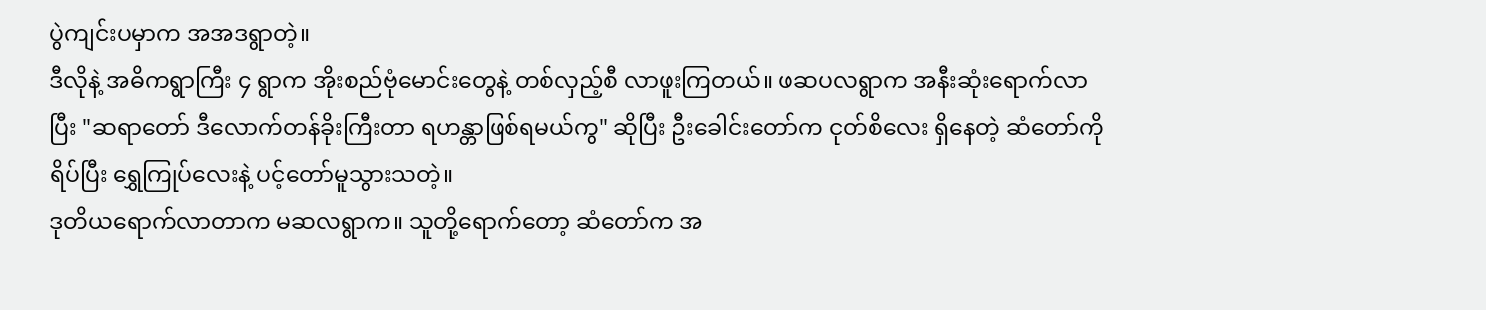ပွဲကျင်းပမှာက အအဒရွာတဲ့။
ဒီလိုနဲ့ အဓိကရွာကြီး ၄ ရွာက အိုးစည်ဗုံမောင်းတွေနဲ့ တစ်လှည့်စီ လာဖူးကြတယ်။ ဖဆပလရွာက အနီးဆုံးရောက်လာပြီး "ဆရာတော် ဒီလောက်တန်ခိုးကြီးတာ ရဟန္တာဖြစ်ရမယ်ကွ" ဆိုပြီး ဦးခေါင်းတော်က ငုတ်စိလေး ရှိနေတဲ့ ဆံတော်ကိုရိပ်ပြီး ရွှေကြုပ်လေးနဲ့ ပင့်တော်မူသွားသတဲ့။
ဒုတိယရောက်လာတာက မဆလရွာက။ သူတို့ရောက်တော့ ဆံတော်က အ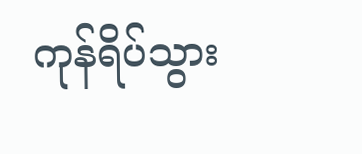ကုန်ရိပ်သွား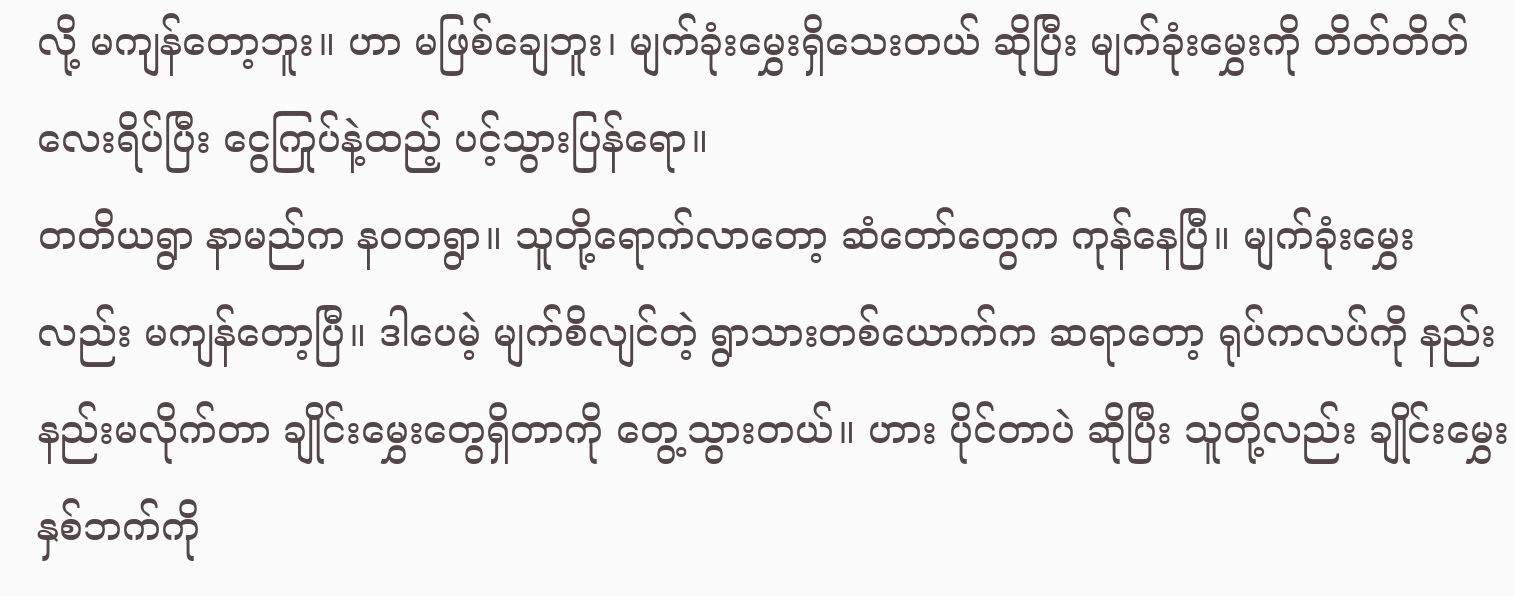လို့ မကျန်တော့ဘူး။ ဟာ မဖြစ်ချေဘူး၊ မျက်ခုံးမွှေးရှိသေးတယ် ဆိုပြီး မျက်ခုံးမွှေးကို တိတ်တိတ်လေးရိပ်ပြီး ငွေကြုပ်နဲ့ထည့် ပင့်သွားပြန်ရော။
တတိယရွာ နာမည်က နဝတရွာ။ သူတို့ရောက်လာတော့ ဆံတော်တွေက ကုန်နေပြီ။ မျက်ခုံးမွှေးလည်း မကျန်တော့ပြီ။ ဒါပေမဲ့ မျက်စိလျင်တဲ့ ရွာသားတစ်ယောက်က ဆရာတော့ ရုပ်ကလပ်ကို နည်းနည်းမလိုက်တာ ချိုင်းမွှေးတွေရှိတာကို တွေ့သွားတယ်။ ဟား ပိုင်တာပဲ ဆိုပြီး သူတို့လည်း ချိုင်းမွှေးနှစ်ဘက်ကို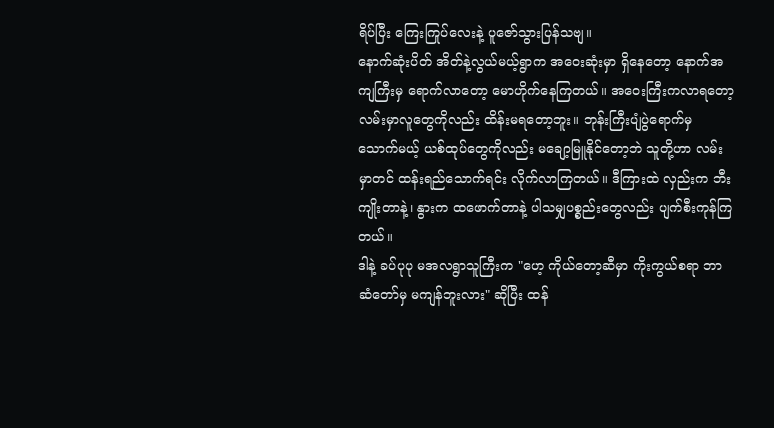ရိပ်ပြီး ကြေးကြုပ်လေးနဲ့ ပူဇော်သွားပြန်သဗျ။
နောက်ဆုံးပိတ် အိတ်နဲ့လွယ်မယ့်ရွာက အဝေးဆုံးမှာ ရှိနေတော့ နောက်အကျကြီးမှ ရောက်လာတော့ မောဟိုက်နေကြတယ်။ အဝေးကြီးကလာရတော့ လမ်းမှာလူတွေကိုလည်း ထိန်းမရတော့ဘူး။ ဘုန်းကြီးပျံပွဲရောက်မှ သောက်မယ့် ယစ်ထုပ်တွေကိုလည်း မချော့မြူနိုင်တော့ဘဲ သူတို့ဟာ လမ်းမှာတင် ထန်းရည်သောက်ရင်း လိုက်လာကြတယ်။ ဒီကြားထဲ လှည်းက ဘီးကျိုးတာနဲ့၊ နွားက ထဖောက်တာနဲ့ ပါသမျှပစ္စည်းတွေလည်း ပျက်စီးကုန်ကြတယ်။
ဒါနဲ့ ခပ်ပုပု မအလရွာသူကြီးက "ဟေ့ ကိုယ်တော့ဆီမှာ ကိုးကွယ်စရာ ဘာဆံတော်မှ မကျန်ဘူးလား" ဆိုပြီး ထန်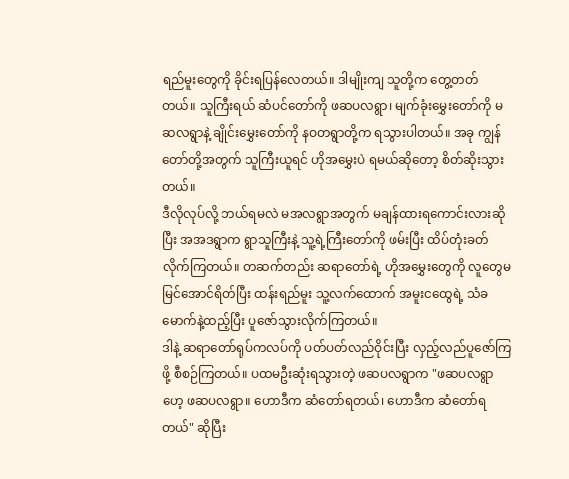ရည်မူးတွေကို ခိုင်းရပြန်လေတယ်။ ဒါမျိုးကျ သူတို့က တွေ့တတ်တယ်။ သူကြီးရယ် ဆံပင်တော်ကို ဖဆပလရွာ၊ မျက်ခုံးမွှေးတော်ကို မဆလရွာနဲ့ ချိုင်းမွှေးတော်ကို နဝတရွာတို့က ရသွားပါတယ်။ အခု ကျွန်တော်တို့အတွက် သူကြီးယူရင် ဟိုအမွှေးပဲ ရမယ်ဆိုတော့ စိတ်ဆိုးသွားတယ်။
ဒီလိုလုပ်လို့ ဘယ်ရမလဲ မအလရွာအတွက် မချန်ထားရကောင်းလားဆိုပြီး အအဒရွာက ရွာသူကြီးနဲ့ သူ့ရဲ့ကြီးတော်ကို ဖမ်းပြီး ထိပ်တုံးခတ်လိုက်ကြတယ်။ တဆက်တည်း ဆရာတော်ရဲ့ ဟိုအမွှေးတွေကို လူတွေမမြင်အောင်ရိတ်ပြီး ထန်းရည်မူး သူ့လက်ထောက် အမူးငထွေရဲ့ သံခမောက်နဲ့ထည့်ပြီး ပူဇော်သွားလိုက်ကြတယ်။
ဒါနဲ့ ဆရာတော်ရုပ်ကလပ်ကို ပတ်ပတ်လည်ဝိုင်းပြီး လှည့်လည်ပူဇော်ကြဖို့ စီစဉ်ကြတယ်။ ပထမဦးဆုံးရသွားတဲ့ ဖဆပလရွာက "ဖဆပလရွာဟေ့ ဖဆပလရွာ။ ဟောဒီက ဆံတော်ရတယ်၊ ဟောဒီက ဆံတော်ရတယ်" ဆိုပြီး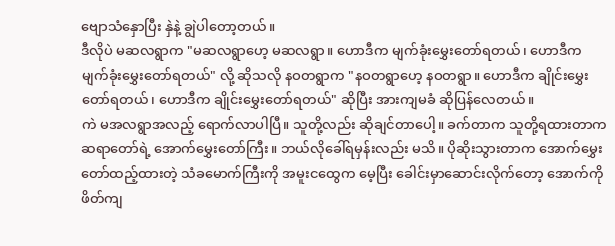ဗျောသံနှောပြီး နှဲနဲ့ ချွဲပါတော့တယ်။
ဒီလိုပဲ မဆလရွာက "မဆလရွာဟေ့ မဆလရွာ။ ဟောဒီက မျက်ခုံးမွှေးတော်ရတယ်၊ ဟောဒီက မျက်ခုံးမွှေးတော်ရတယ်" လို့ ဆိုသလို နဝတရွာက "နဝတရွာဟေ့ နဝတရွာ။ ဟောဒီက ချိုင်းမွှေးတော်ရတယ်၊ ဟောဒီက ချိုင်းမွှေးတော်ရတယ်" ဆိုပြီး အားကျမခံ ဆိုပြန်လေတယ်။
ကဲ မအလရွာအလည့် ရောက်လာပါပြီ။ သူတို့လည်း ဆိုချင်တာပေါ့။ ခက်တာက သူတို့ရထားတာက ဆရာတော်ရဲ့ အောက်မွှေးတော်ကြီး။ ဘယ်လိုခေါ်ရမှန်းလည်း မသိ။ ပိုဆိုးသွားတာက အောက်မွှေးတော်ထည့်ထားတဲ့ သံခမောက်ကြီးကို အမူးငထွေက မေ့ပြီး ခေါင်းမှာဆောင်းလိုက်တော့ အောက်ကို ဖိတ်ကျ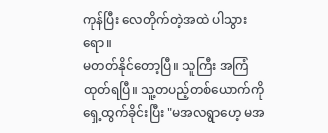ကုန်ပြီး လေတိုက်တဲ့အထဲ ပါသွားရော။
မတတ်နိုင်တော့ပြီ။ သူကြီး အကြံထုတ်ရပြီ။ သူ့တပည့်တစ်ယောက်ကို ရှေ့ထွက်ခိုင်းပြီး "မအလရွာဟေ့ မအ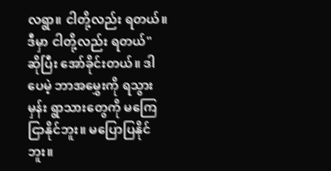လရွာ။ ငါတို့လည်း ရတယ်။ ဒီမှာ ငါတို့လည်း ရတယ်" ဆိုပြီး အော်ခိုင်းတယ်။ ဒါပေမဲ့ ဘာအမွှေးကို ရသွားမှန်း ရွာသားတွေကို မကြေငြာနိုင်ဘူး။ မပြောပြနိုင်ဘူး။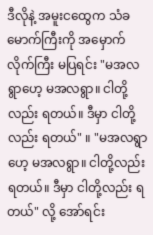ဒီလိုနဲ့ အမူးငထွေက သံခမောက်ကြီးကို အမှောက်လိုက်ကြီး မပြရင်း "မအလရွာဟေ့ မအလရွာ။ ငါတို့လည်း ရတယ်။ ဒီမှာ ငါတို့လည်း ရတယ်" ။ "မအလရွာဟေ့ မအလရွာ။ ငါတို့လည်း ရတယ်။ ဒီမှာ ငါတို့လည်း ရတယ်" လို့ အော်ရင်း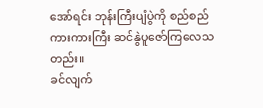အော်ရင်း ဘုန်းကြီးပျံပွဲကို စည်စည်ကားကားကြီး ဆင်နွဲပူဇော်ကြလေသတည်း။
ခင်လျက်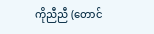ကိုညီညီ (တောင်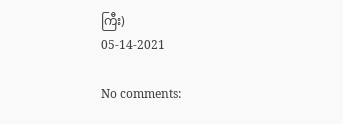ကြီး)
05-14-2021

No comments: